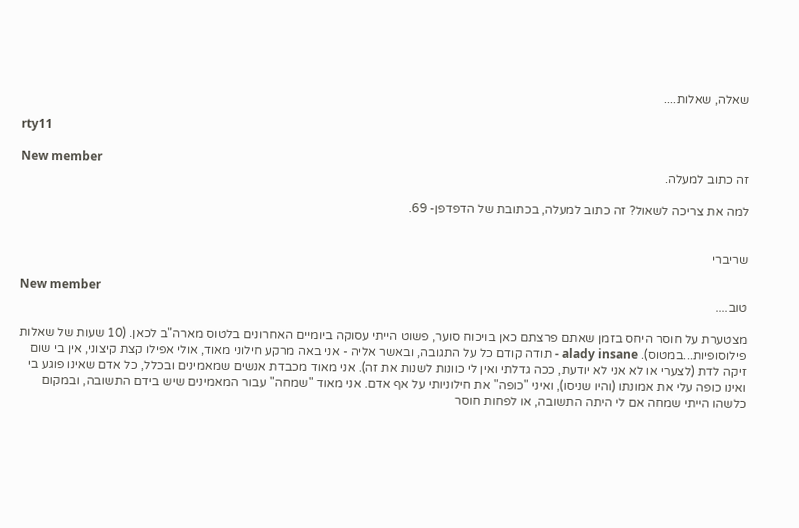שאלה, שאלות....

rty11

New member
זה כתוב למעלה.

למה את צריכה לשאול? זה כתוב למעלה, בכתובת של הדפדפן- 69.


שריברי

New member
טוב....

מצטערת על חוסר היחס בזמן שאתם פרצתם כאן בויכוח סוער, פשוט הייתי עסוקה ביומיים האחרונים בלטוס מארה"ב לכאן. (10 שעות של שאלות פילוסופיות...במטוס). alady insane - תודה קודם כל על התגובה, ובאשר אליה - אני באה מרקע חילוני מאוד, אולי אפילו קצת קיצוני, אין בי שום זיקה לדת (לצערי או לא אני לא יודעת, ככה גדלתי ואין לי כוונות לשנות את זה). אני מאוד מכבדת אנשים שמאמינים ובכלל, כל אדם שאינו פוגע בי ואינו כופה עלי את אמונתו (והיו שניסו), ואיני "כופה" את חילוניותי על אף אדם. אני מאוד "שמחה" עבור המאמינים שיש בידם התשובה, ובמקום כלשהו הייתי שמחה אם לי היתה התשובה, או לפחות חוסר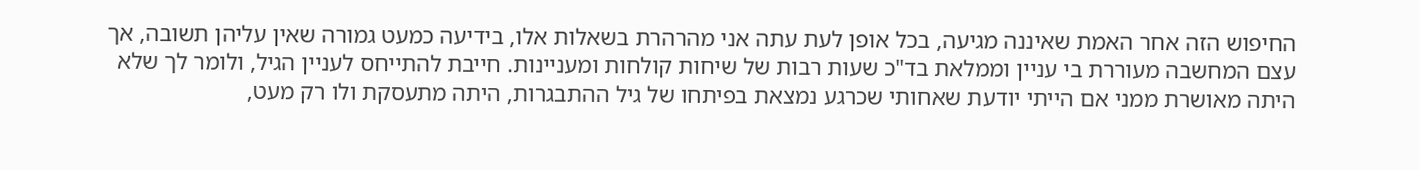החיפוש הזה אחר האמת שאיננה מגיעה, בכל אופן לעת עתה אני מהרהרת בשאלות אלו, בידיעה כמעט גמורה שאין עליהן תשובה, אך עצם המחשבה מעוררת בי עניין וממלאת בד"כ שעות רבות של שיחות קולחות ומעניינות. חייבת להתייחס לעניין הגיל, ולומר לך שלא היתה מאושרת ממני אם הייתי יודעת שאחותי שכרגע נמצאת בפיתחו של גיל ההתבגרות, היתה מתעסקת ולו רק מעט,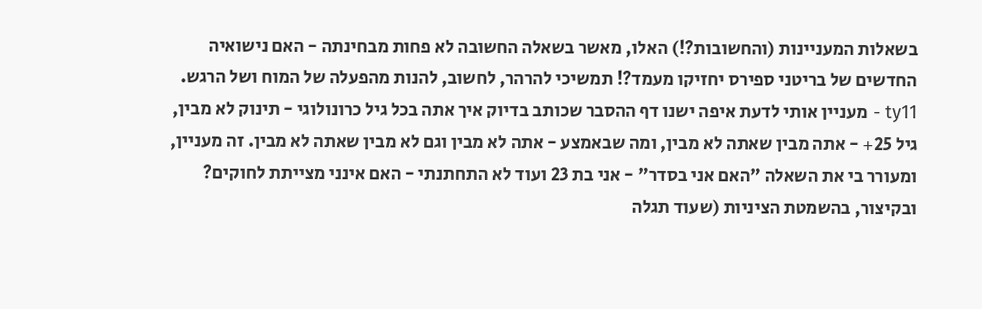בשאלות המעניינות (והחשובות?!) האלו, מאשר בשאלה החשובה לא פחות מבחינתה - האם נישואיה החדשים של בריטני ספירס יחזיקו מעמד?! תמשיכי להרהר, לחשוב, להנות מהפעלה של המוח ושל הרגש. ty11 - מעניין אותי לדעת איפה ישנו דף ההסבר שכותב בדיוק איך אתה בכל גיל כרונולוגי - תינוק לא מבין, גיל 25+ - אתה מבין שאתה לא מבין, ומה שבאמצע - אתה לא מבין וגם לא מבין שאתה לא מבין. זה מעניין, ומעורר בי את השאלה "האם אני בסדר" - אני בת 23 ועוד לא התחתנתי - האם אינני מצייתת לחוקים? ובקיצור, בהשמטת הציניות (שעוד תגלה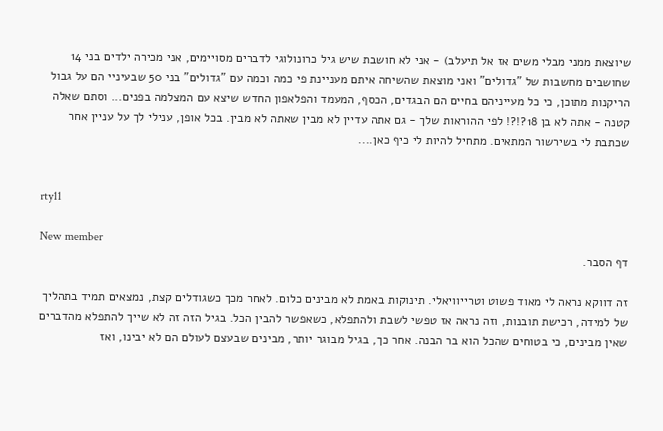שיוצאת ממני מבלי משים אז אל תיעלב) - אני לא חושבת שיש גיל כרונולוגי לדברים מסויימים, אני מכירה ילדים בני 14 שחושבים מחשבות של "גדולים" ואני מוצאת שהשיחה איתם מעניינת פי כמה וכמה עם "גדולים" בני 50 שבעיניי הם על גבול הריקנות מתוכן, כי כל מעייניהם בחיים הם הבגדים, הכסף, המעמד והפלאפון החדש שיצא עם המצלמה בפנים... וסתם שאלה קטנה - אתה לא בן 18?!?! לפי ההוראות שלך - גם אתה עדיין לא מבין שאתה לא מבין. בכל אופן, ענילי לך על עניין אחר שכתבת לי בשירשור המתאים. מתחיל להיות לי כיף כאן....


rty11

New member
דף הסבר.

זה דווקא נראה לי מאוד פשוט וטרייוויאלי. תינוקות באמת לא מבינים כלום. לאחר מכך כשגודלים קצת, נמצאים תמיד בתהליך של למידה, רכישת תובנות, וזה נראה אז טפשי לשבת ולהתפלא, כשאפשר להבין הכל. בגיל הזה זה לא שייך להתפלא מהדברים שאין מבינים, כי בטוחים שהכל הוא בר הבנה. אחר כך, בגיל מבוגר יותר, מבינים שבעצם לעולם הם לא יבינו, ואז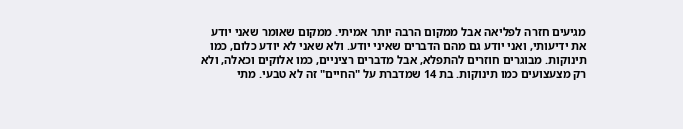מגיעים חזרה לפליאה אבל ממקום הרבה יותר אמיתי. ממקום שאומר שאני יודע את ידיעותי, ואני יודע גם מהם הדברים שאיני יודע. ולא שאני לא יודע כלום, כמו תינוקות. מבוגרים חוזרים להתפלא, אבל מדברים רציניים, כמו אלוקים וכאלה, ולא רק מצעצועים כמו תינוקות. בת 14 שמדברת על "החיים" זה לא טבעי. מתי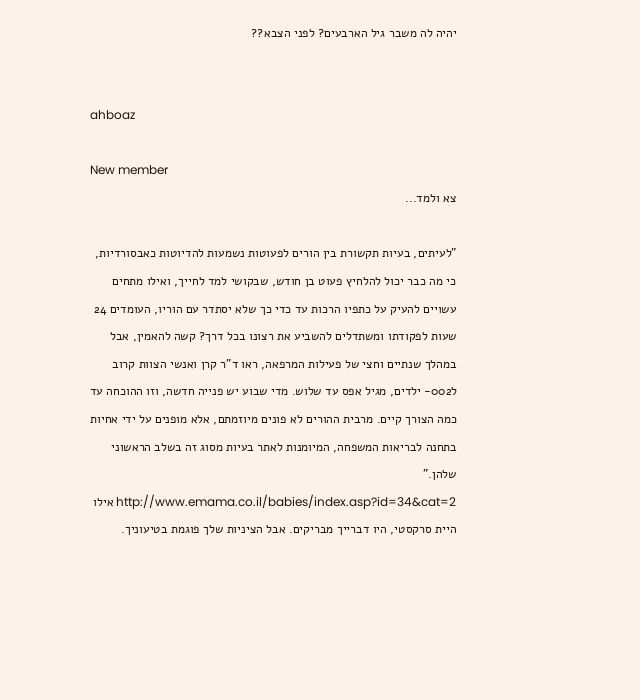יהיה לה משבר גיל הארבעים? לפני הצבא??


ahboaz

New member
צא ולמד...

"לעיתים, בעיות תקשורת בין הורים לפעוטות נשמעות להדיוטות כאבסורדיות, כי מה כבר יכול להלחיץ פעוט בן חודש, שבקושי למד לחייך, ואילו מתחים עשויים להעיק על כתפיו הרכות עד כדי כך שלא יסתדר עם הוריו, העומדים 24 שעות לפקודתו ומשתדלים להשביע את רצונו בכל דרך? קשה להאמין, אבל במהלך שנתיים וחצי של פעילות המרפאה, ראו ד"ר קרן ואנשי הצוות קרוב ל002- ילדים, מגיל אפס עד שלוש. מדי שבוע יש פנייה חדשה, וזו ההוכחה עד כמה הצורך קיים. מרבית ההורים לא פונים מיוזמתם, אלא מופנים על ידי אחיות בתחנה לבריאות המשפחה, המיומנות לאתר בעיות מסוג זה בשלב הראשוני שלהן." http://www.emama.co.il/babies/index.asp?id=34&cat=2 אילו היית סרקסטי, היו דברייך מבריקים. אבל הציניות שלך פוגמת בטיעוניך.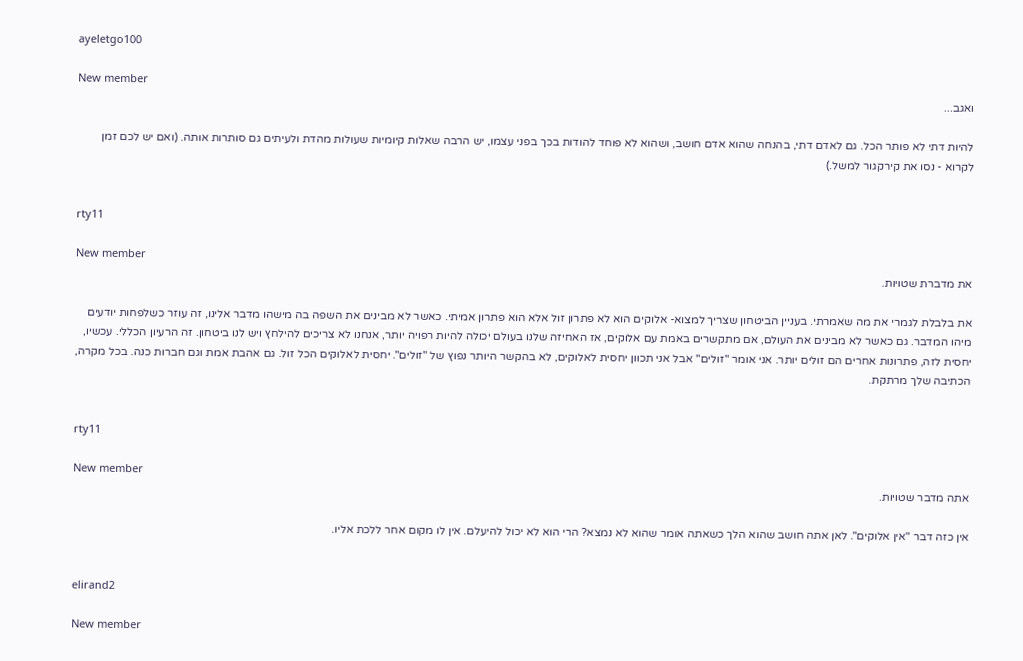ayeletgo100

New member
ואגב...

להיות דתי לא פותר הכל. גם לאדם דתי, בהנחה שהוא אדם חושב, ושהוא לא פוחד להודות בכך בפני עצמו, יש הרבה שאלות קיומיות שעולות מהדת ולעיתים גם סותרות אותה. (ואם יש לכם זמן לקרוא - נסו את קירקגור למשל.)


rty11

New member
את מדברת שטויות.

את בלבלת לגמרי את מה שאמרתי. בעניין הביטחון שצריך למצוא- אלוקים הוא לא פתרון זול אלא הוא פתרון אמיתי. כאשר לא מבינים את השפה בה מישהו מדבר אלינו, זה עוזר כשלפחות יודעים מיהו המדבר. גם כאשר לא מבינים את העולם, אם מתקשרים באמת עם אלוקים, אז האחיזה שלנו בעולם יכולה להיות רפויה יותר, אנחנו לא צריכים להילחץ ויש לנו ביטחון. זה הרעיון הכללי. עכשיו, יחסית לזה, פתרונות אחרים הם זולים יותר. אני אומר "זולים" אבל אני תכוון יחסית לאלוקים, לא בהקשר היותר נפוץ של "זולים". יחסית לאלוקים הכל זול. גם אהבת אמת וגם חברות כנה. בכל מקרה, הכתיבה שלך מרתקת.


rty11

New member
אתה מדבר שטויות.

אין כזה דבר "אין אלוקים". לאן אתה חושב שהוא הלך כשאתה אומר שהוא לא נמצא? הרי הוא לא יכול להיעלם. אין לו מקום אחר ללכת אליו.


elirand2

New member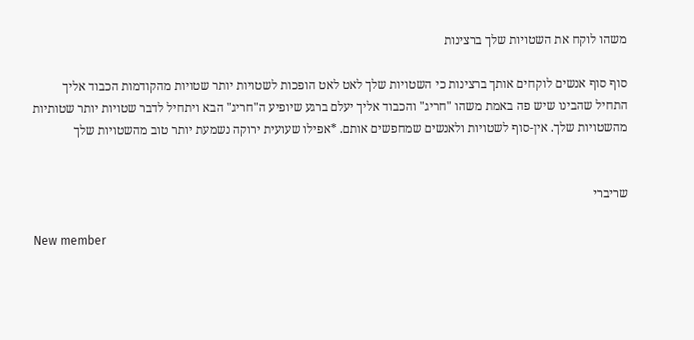משהו לוקח את השטויות שלך ברצינות

סוף סוף אנשים לוקחים אותך ברצינות כי השטויות שלך לאט לאט הופכות לשטויות יותר שטויות מהקודמות הכבוד אליך התחיל שהבינו שיש פה באמת משהו "חריג" והכבוד אליך יעלם ברגע שיופיע ה"חריג" הבא ויתחיל לדבר שטויות יותר שטותיות מהשטויות שלך. אין-סוף לשטויות ולאנשים שמחפשים אותם. *אפילו שעועית ירוקה נשמעת יותר טוב מהשטויות שלך


שריברי

New member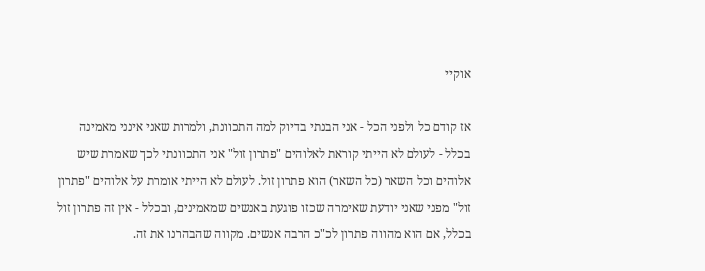אוקיי

אז קודם כל ולפני הכל - אני הבנתי בדיוק למה התכוונת, ולמרות שאני אינני מאמינה בכלל - לעולם לא הייתי קוראת לאלוהים "פתרון זול" אני התכוונתי לכך שאמרת שיש אלוהים וכל השאר (כל השאר) הוא פתרון זול. לעולם לא הייתי אומרת על אלוהים "פתרון זול" מפני שאני יודעת שאימרה שכזו פוגעת באנשים שמאמינים, ובכלל - אין זה פתרון זול בכלל, אם הוא מהווה פתרון לכ"כ הרבה אנשים. מקווה שהבהרנו את זה.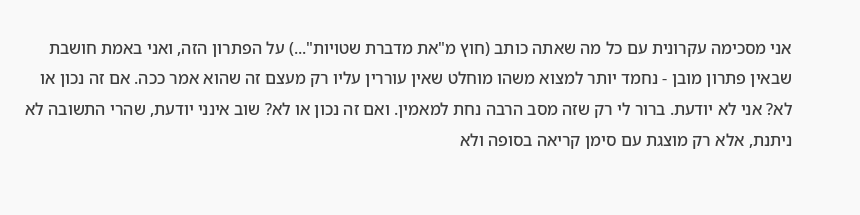אני מסכימה עקרונית עם כל מה שאתה כותב (חוץ מ"את מדברת שטויות"...) על הפתרון הזה, ואני באמת חושבת שבאין פתרון מובן - נחמד יותר למצוא משהו מוחלט שאין עוררין עליו רק מעצם זה שהוא אמר ככה. אם זה נכון או לא? אני לא יודעת. ברור לי רק שזה מסב הרבה נחת למאמין. ואם זה נכון או לא? שוב אינני יודעת, שהרי התשובה לא ניתנת, אלא רק מוצגת עם סימן קריאה בסופה ולא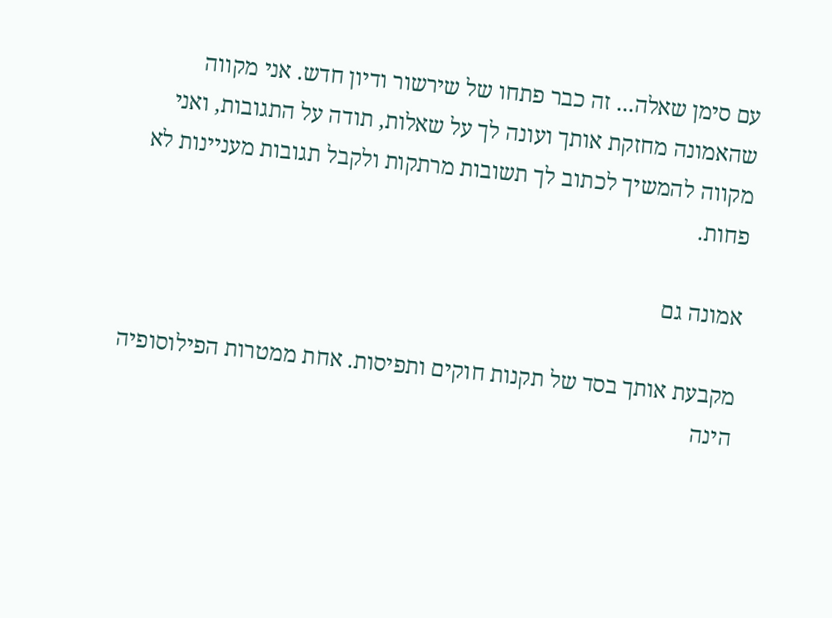עם סימן שאלה... זה כבר פתחו של שירשור ודיון חדש. אני מקווה שהאמונה מחזקת אותך ועונה לך על שאלות, תודה על התגובות, ואני מקווה להמשיך לכתוב לך תשובות מרתקות ולקבל תגובות מעניינות לא פחות.

אמונה גם

מקבעת אותך בסד של תקנות חוקים ותפיסות. אחת ממטרות הפילוסופיה הינה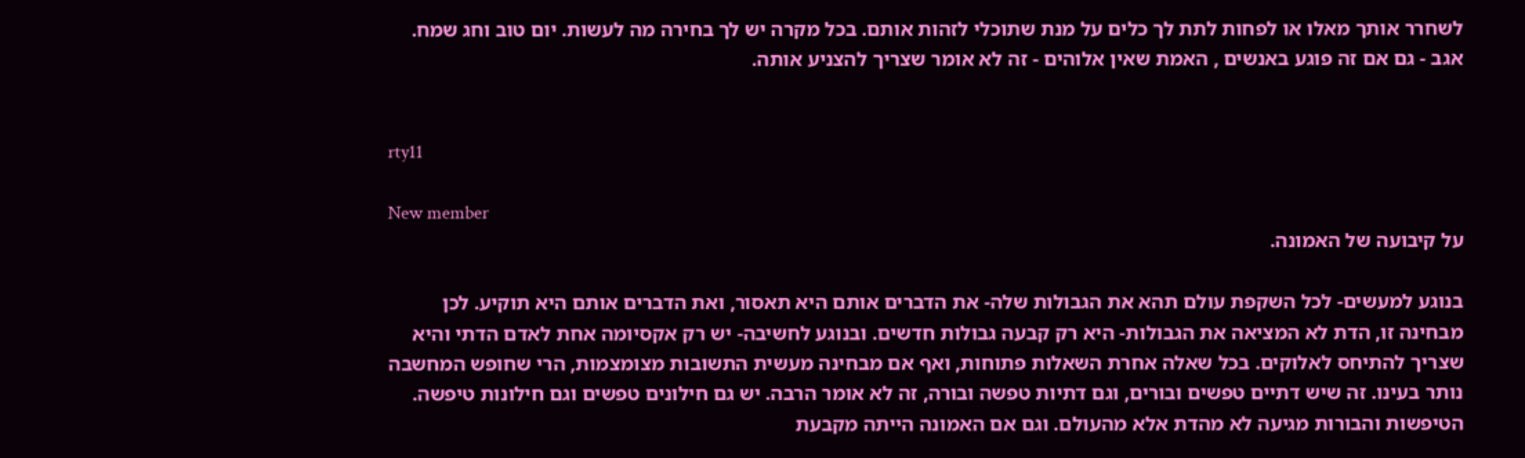לשחרר אותך מאלו או לפחות לתת לך כלים על מנת שתוכלי לזהות אותם. בכל מקרה יש לך בחירה מה לעשות. יום טוב וחג שמח. אגב - גם אם זה פוגע באנשים , האמת שאין אלוהים - זה לא אומר שצריך להצניע אותה.


rty11

New member
על קיבועה של האמונה.

בנוגע למעשים- לכל השקפת עולם תהא את הגבולות שלה- את הדברים אותם היא תאסור, ואת הדברים אותם היא תוקיע. לכן מבחינה זו, הדת לא המציאה את הגבולות- היא רק קבעה גבולות חדשים. ובנוגע לחשיבה- יש רק אקסיומה אחת לאדם הדתי והיא שצריך להתיחס לאלוקים. בכל שאלה אחרת השאלות פתוחות, ואף אם מבחינה מעשית התשובות מצומצמות, הרי שחופש המחשבה נותר בעינו. זה שיש דתיים טפשים ובורים, וגם דתיות טפשה ובורה, זה לא אומר הרבה. יש גם חילונים טפשים וגם חילונות טיפשה. הטיפשות והבורות מגיעה לא מהדת אלא מהעולם. וגם אם האמונה הייתה מקבעת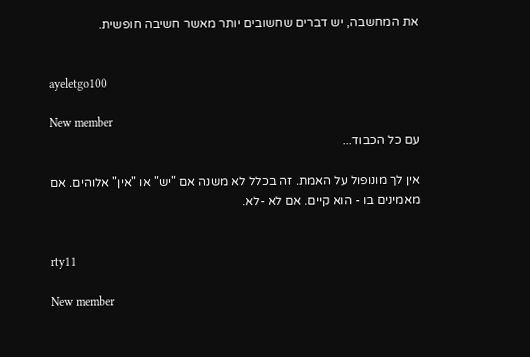את המחשבה, יש דברים שחשובים יותר מאשר חשיבה חופשית.


ayeletgo100

New member
עם כל הכבוד...

אין לך מונופול על האמת. זה בכלל לא משנה אם "יש" או "אין" אלוהים. אם מאמינים בו - הוא קיים. אם לא -לא.


rty11

New member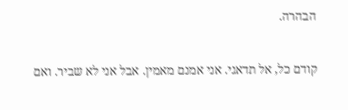הבהרה.

קודם כל, אל תדאגי. אני אמנם מאמין. אבל אני לא שביר. ואם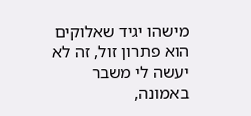מישהו יגיד שאלוקים הוא פתרון זול, זה לא יעשה לי משבר באמונה,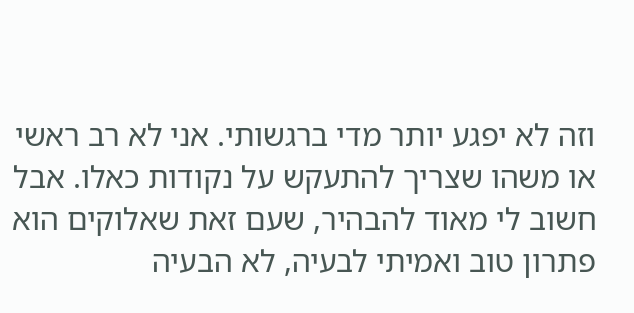וזה לא יפגע יותר מדי ברגשותי. אני לא רב ראשי או משהו שצריך להתעקש על נקודות כאלו. אבל חשוב לי מאוד להבהיר, שעם זאת שאלוקים הוא פתרון טוב ואמיתי לבעיה, לא הבעיה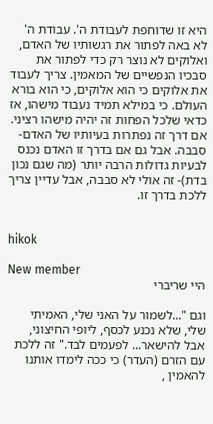היא זו שדוחפת לעבודת ה'. עבודת ה' לא באה לפתור את רגשותיו של האדם, ואלוקים לא נוצר רק כדי לפתור את סבכיו הנפשיים של המאמין. צריך לעבוד את אלוקים כי הוא אלוקים, כי הוא בורא העולם. כי במילא תמיד נעבוד מישהו, אז כדאי שלכל הפחות זה יהיה מישהו רציני. אם דרך זה נפתרות בעיותיו של האדם- סבבה. אבל גם אם בדרך זו האדם נכנס לבעיות גדולות הרבה יותר (מה שגם נכון בדת)- זה אולי לא סבבה, אבל עדיין צריך ללכת בדרך זו.


hikok

New member
היי שריברי

וגם "...לשמור על האני שלי, האמיתי שלי, שלא נכנע לכסף, ליופי החיצוני, אבל להישאר... לפעמים לבד." זה ללכת עם הזרם (העדר) כי ככה לימדו אותנו להאמין ,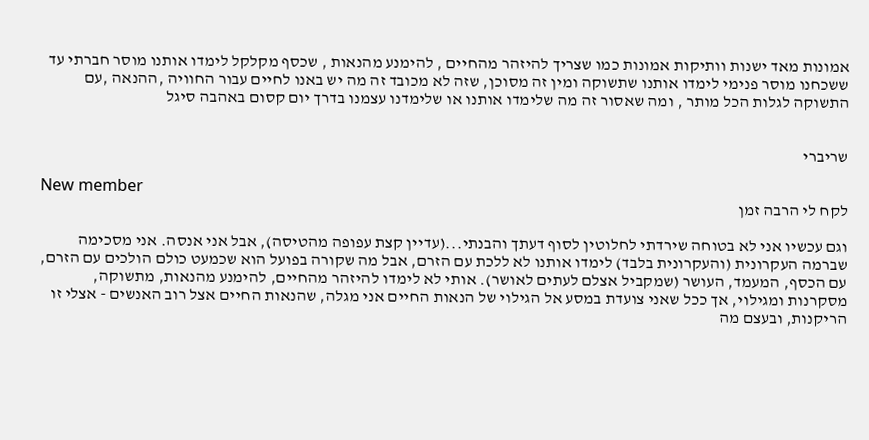אמונות מאד ישנות וותיקות אמונות כמו שצריך להיזהר מהחיים , להימנע מהנאות , שכסף מקלקל לימדו אותנו מוסר חברתי עד ששכחנו מוסר פנימי לימדו אותנו שתשוקה ומין זה מסוכן, שזה לא מכובד זה מה יש באנו לחיים עבור החוויה ,ההנאה ,עם התשוקה לגלות הכל מותר , ומה שאסור זה מה שלימדו אותנו או שלימדנו עצמנו בדרך יום קסום באהבה סיגל


שריברי

New member
לקח לי הרבה זמן

וגם עכשיו אני לא בטוחה שירדתי לחלוטין לסוף דעתך והבנתי...(עדיין קצת עפופה מהטיסה), אבל אני אנסה. אני מסכימה שברמה העקרונית (והעקרונית בלבד) לימדו אותנו לא ללכת עם הזרם, אבל מה שקורה בפועל הוא שכמעט כולם הולכים עם הזרם, עם הכסף, המעמד, העושר (שמקביל אצלם לעתים לאושר). אותי לא לימדו להיזהר מהחיים, להימנע מהנאות, מתשוקה, מסקרנות ומגילוי, אך ככל שאני צועדת במסע אל הגילוי של הנאות החיים אני מגלה, שהנאות החיים אצל רוב האנשים - אצלי זו הריקנות, ובעצם מה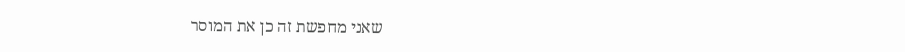שאני מחפשת זה כן את המוסר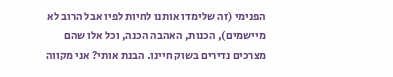הפנימי (זה שלימדו אותנו לחיות לפיו אבל הרוב לא מיישמים), הכנות, האהבה הכנה, וכל אלו שהם מצרכים נדירים בשוק חיינו. הבנת אותי? אני מקווה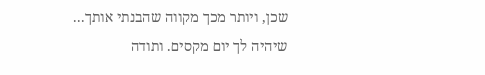שכן, ויותר מכך מקווה שהבנתי אותך... שיהיה לך יום מקסים. ותודה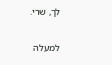לך, שרי.

למעלה